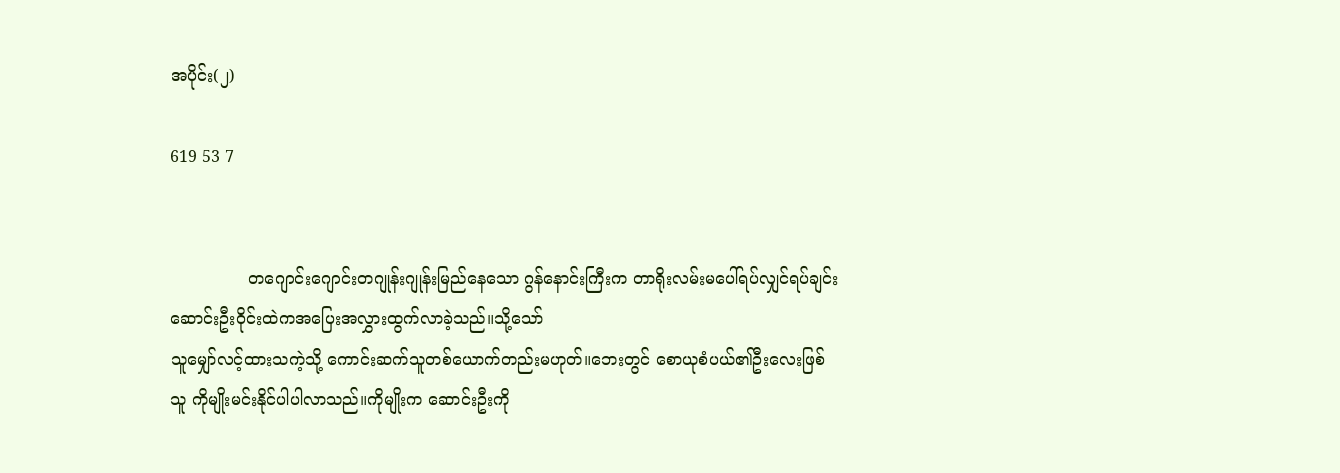အပိုင်း(၂)

619 53 7


               တဂျောင်းဂျောင်းတဂျုန်းဂျုန်းမြည်နေသော ဂွန်နောင်းကြီးက တာရိုးလမ်းမပေါ်ရပ်လျှင်ရပ်ချင်း ဆောင်းဦးဝိုင်းထဲကအပြေးအလွှားထွက်လာခဲ့သည်။သို့သော်
သူမျှော်လင့်ထားသကဲ့သို့ ကောင်းဆက်သူတစ်ယောက်တည်းမဟုတ်။ဘေးတွင် စောယုစံပယ်၏ဦးလေးဖြစ်သူ ကိုမျိုးမင်းနိုင်ပါပါလာသည်။ကိုမျိုးက ဆောင်းဦးကို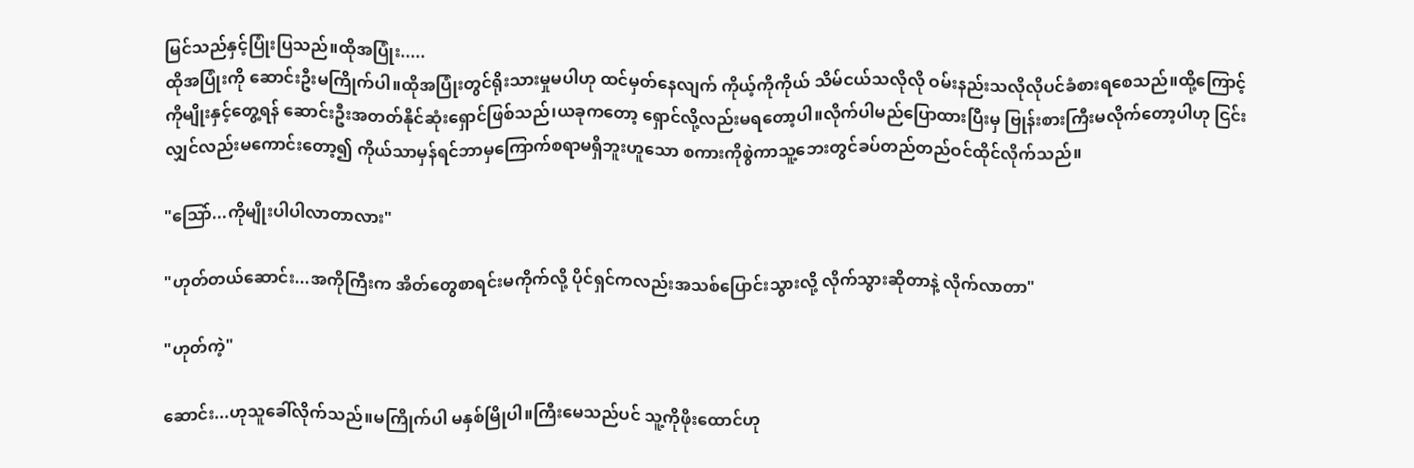မြင်သည်နှင့်ပြုံးပြသည်။ထိုအပြုံး.....
ထိုအပြုံးကို ဆောင်းဦးမကြိုက်ပါ။ထိုအပြုံးတွင်ရိုးသားမှုမပါဟု ထင်မှတ်နေလျက် ကိုယ့်ကိုကိုယ် သိမ်ငယ်သလိုလို ဝမ်းနည်းသလိုလိုပင်ခံစားရစေသည်။ထို့ကြောင့် ကိုမျိုးနှင့်တွေ့ရန် ဆောင်းဦးအတတ်နိုင်ဆုံးရှောင်ဖြစ်သည်၊ယခုကတော့ ရှောင်လို့လည်းမရတော့ပါ။လိုက်ပါမည်ပြောထားပြီးမှ ဗြုန်းစားကြီးမလိုက်တော့ပါဟု ငြင်းလျှင်လည်းမကောင်းတော့၍ ကိုယ်သာမှန်ရင်ဘာမှကြောက်စရာမရှိဘူးဟူသော စကားကိုစွဲကာသူ့ဘေးတွင်ခပ်တည်တည်ဝင်ထိုင်လိုက်သည်။

"သြော်...ကိုမျိုးပါပါလာတာလား"

"ဟုတ်တယ်ဆောင်း...အကိုကြီးက အိတ်တွေစာရင်းမကိုက်လို့ ပိုင်ရှင်ကလည်းအသစ်ပြောင်းသွားလို့ လိုက်သွားဆိုတာနဲ့ လိုက်လာတာ"

"ဟုတ်ကဲ့"

ဆောင်း...ဟုသူခေါ်လိုက်သည်။မကြိုက်ပါ မနှစ်မြိုပါ။ကြီးမေသည်ပင် သူ့ကိုဖိုးထောင်ဟု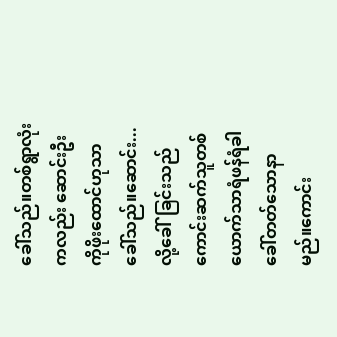ခေါ်သည်။တစ်ရွာလုံးကလည်း ဆောင်းဦးကိုဖိုးထောင်ဟုသာခေါ်သည်။ဆောင်း...လို့ခေါ်ခြင်းသည် ကောင်းဆက်သူတစ်ယောက်သာရံဖန်ရံခါ ခေါ်တတ်သောနာမည်။ကောင်း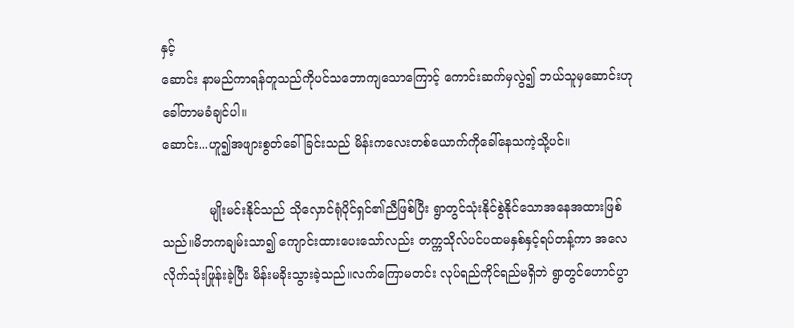နှင့်
ဆောင်း နာမည်ကာရန်တူသည်ကိုပင်သဘောကျသောကြောင့် ကောင်းဆက်မှလွဲ၍ ဘယ်သူမှဆောင်းဟုခေါ်တာမခံချင်ပါ။
ဆောင်း...ဟူ၍အဖျားစွတ်ခေါ်ခြင်းသည် မိန်းကလေးတစ်ယောက်ကိုခေါ်နေသကဲ့သို့ပင်။

            မျိုးမင်းနိုင်သည် သိုလှောင်ရုံပိုင်ရှင်၏ညီဖြစ်ပြီး ရွာတွင်သုံးနိုင်စွဲနိုင်သောအနေအထားဖြစ်သည်။မိဘကချမ်းသာ၍ ကျောင်းထားပေးသော်လည်း တက္ကသိုလ်ပင်ပထမနှစ်နှင့်ရပ်တန့်ကာ အလေလိုက်သုံးဖြုန်းခဲ့ပြီး မိန်းမခိုးသွားခဲ့သည်။လက်ကြောမတင်း လုပ်ရည်ကိုင်ရည်မရှိဘဲ ရွာတွင်ဟောင်ပွာ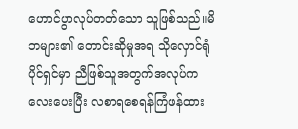ဟောင်ပွာလုပ်တတ်သော သူဖြစ်သည်။မိဘများ၏ တောင်းဆိုမှုအရ သိုလှောင်ရုံပိုင်ရှင်မှာ ညီဖြစ်သူအတွက်အလုပ်ကလေးပေးပြီး လစာရစေရန်ကြံဖန်ထား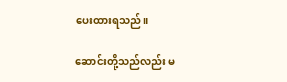ပေးထားရသည်။

ဆောင်းတို့သည်လည်း မ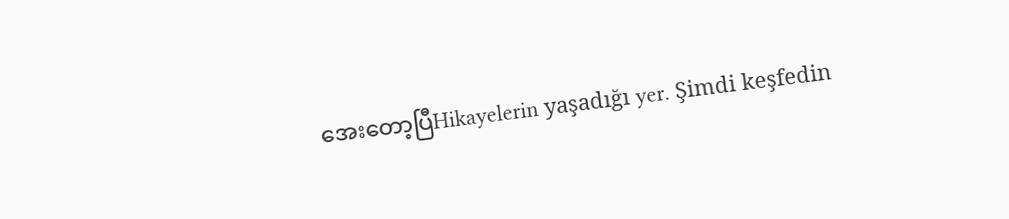အေးတော့ပြီHikayelerin yaşadığı yer. Şimdi keşfedin